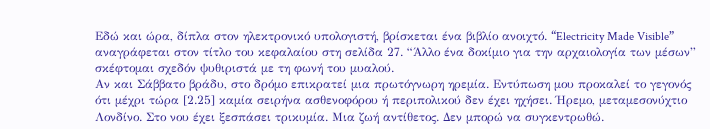Εδώ και ώρα, δίπλα στον ηλεκτρονικό υπολογιστή, βρίσκεται ένα βιβλίο ανοιχτό. “Electricity Made Visible” αναγράφεται στον τίτλο του κεφαλαίου στη σελίδα 27. “Άλλο ένα δοκίμιο για την αρχαιολογία των μέσων” σκέφτομαι σχεδόν ψυθιριστά με τη φωνή του μυαλού.
Αν και Σάββατο βράδυ, στο δρόμο επικρατεί μια πρωτόγνωρη ηρεμία. Εντύπωση μου προκαλεί το γεγονός ότι μέχρι τώρα [2.25] καμία σειρήνα ασθενοφόρου ή περιπολικού δεν έχει ηχήσει. Ήρεμο, μεταμεσονύχτιο Λονδίνο. Στο νου έχει ξεσπάσει τρικυμία. Μια ζωή αντίθετος. Δεν μπορώ να συγκεντρωθώ.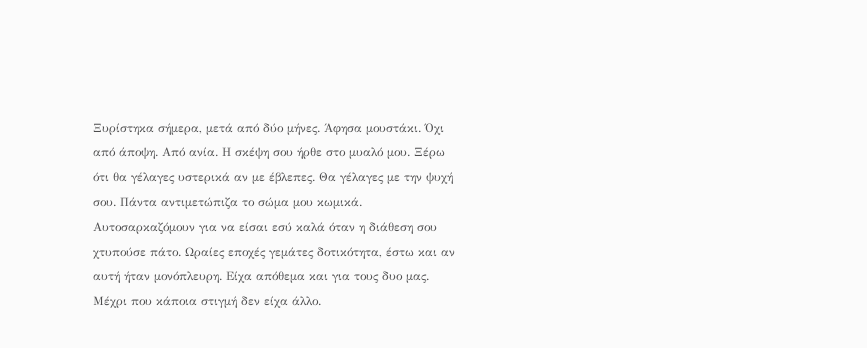Ξυρίστηκα σήμερα, μετά από δύο μήνες. Άφησα μουστάκι. Όχι από άποψη. Από ανία. Η σκέψη σου ήρθε στο μυαλό μου. Ξέρω ότι θα γέλαγες υστερικά αν με έβλεπες. Θα γέλαγες με την ψυχή σου. Πάντα αντιμετώπιζα το σώμα μου κωμικά. Αυτοσαρκαζόμουν για να είσαι εσύ καλά όταν η διάθεση σου χτυπούσε πάτο. Ωραίες εποχές γεμάτες δοτικότητα, έστω και αν αυτή ήταν μονόπλευρη. Είχα απόθεμα και για τους δυο μας. Μέχρι που κάποια στιγμή δεν είχα άλλο.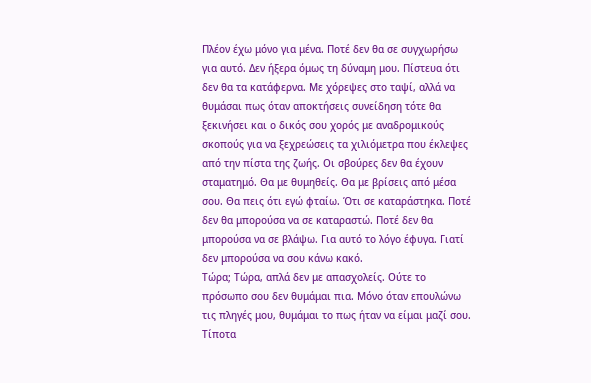Πλέον έχω μόνο για μένα. Ποτέ δεν θα σε συγχωρήσω για αυτό. Δεν ήξερα όμως τη δύναμη μου. Πίστευα ότι δεν θα τα κατάφερνα. Με χόρεψες στο ταψί, αλλά να θυμάσαι πως όταν αποκτήσεις συνείδηση τότε θα ξεκινήσει και ο δικός σου χορός με αναδρομικούς σκοπούς για να ξεχρεώσεις τα χιλιόμετρα που έκλεψες από την πίστα της ζωής. Οι σβούρες δεν θα έχουν σταματημό. Θα με θυμηθείς. Θα με βρίσεις από μέσα σου. Θα πεις ότι εγώ φταίω. Ότι σε καταράστηκα. Ποτέ δεν θα μπορούσα να σε καταραστώ. Ποτέ δεν θα μπορούσα να σε βλάψω. Για αυτό το λόγο έφυγα. Γιατί δεν μπορούσα να σου κάνω κακό.
Τώρα; Τώρα, απλά δεν με απασχολείς. Ούτε το πρόσωπο σου δεν θυμάμαι πια. Μόνο όταν επουλώνω τις πληγές μου, θυμάμαι το πως ήταν να είμαι μαζί σου. Τίποτα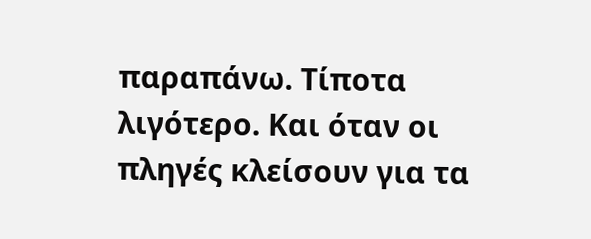παραπάνω. Τίποτα λιγότερο. Και όταν οι πληγές κλείσουν για τα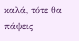καλά, τότε θα πάψεις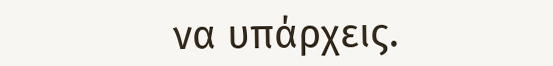να υπάρχεις.